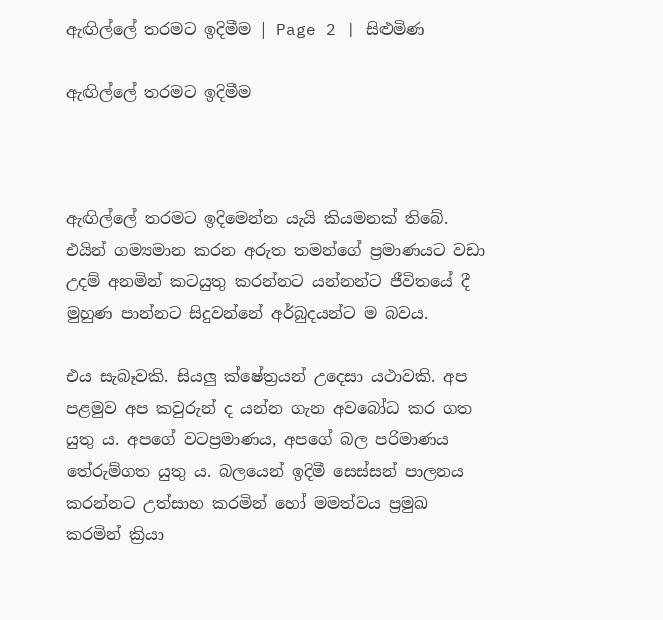ඇඟිල්ලේ තරමට ඉදිමීම | Page 2 | සිළුමිණ

ඇඟිල්ලේ තරමට ඉදිමීම



ඇඟිල්ලේ තරමට ඉදිමෙන්න යැයි කියමනක් තිබේ. එයින් ගම්‍යමාන කරන අරුත තමන්ගේ ප්‍රමාණයට වඩා උදම් අනමින් කටයුතු කරන්නට යන්නන්ට ජීවිතයේ දී මුහුණ පාන්නට සිදුවන්නේ අර්බුදයන්ට ම බවය.

එය සැබෑවකි. සියලු ක්ෂේත්‍රයන් උදෙසා යථාවකි. අප පළමුව අප කවුරුන් ද යන්න ගැන අවබෝධ කර ගත යුතු ය. අපගේ වටප්‍රමාණය, අපගේ බල පරිමාණය තේරුම්ගත යුතු ය. බලයෙන් ඉදිමී සෙස්සන් පාලනය කරන්නට උත්සාහ කරමින් හෝ මමත්වය ප්‍රමුඛ කරමින් ක්‍රියා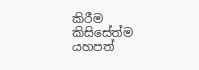කිරීම කිසිසේත්ම යහපත්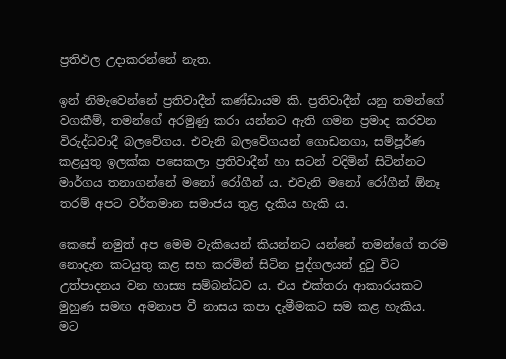ප්‍රතිඵල උදාකරන්නේ නැත.

ඉන් නිමැවෙන්නේ ප්‍රතිවාදීන් කණ්ඩායම කි. ප්‍රතිවාදීන් යනු තමන්ගේ වගකීම්, තමන්ගේ අරමුණු කරා යන්නට ඇති ගමන ප්‍රමාද කරවන විරුද්ධවාදී බලවේගය. එවැනි බලවේගයන් ගොඩනගා, සම්පූර්ණ කළයුතු ඉලක්ක පසෙකලා ප්‍රතිවාදීන් හා සටන් වදිමින් සිටින්නට මාර්ගය තනාගන්නේ මනෝ රෝගීන් ය. එවැනි මනෝ රෝගීන් ඕනෑ තරම් අපට වර්තමාන සමාජය තුළ දැකිය හැකි ය.

කෙසේ නමුත් අප මෙම වැකියෙන් කියන්නට යන්නේ තමන්ගේ තරම නොදැන කටයුතු කළ සහ කරමින් සිටින පුද්ගලයන් දුටු විට උත්පාදනය වන හාස්‍ය සම්බන්ධව ය. එය එක්තරා ආකාරයකට මුහුණ සමඟ අමනාප වී නාසය කපා දැමීමකට සම කළ හැකිය. මට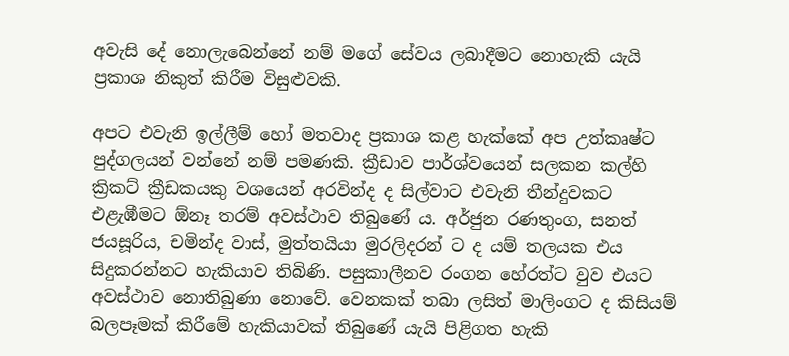අවැසි දේ නොලැබෙන්නේ නම් මගේ සේවය ලබාදීමට නොහැකි යැයි ප්‍රකාශ නිකුත් කිරීම විසුළුවකි.

අපට එවැනි ඉල්ලීම් හෝ මතවාද ප්‍රකාශ කළ හැක්කේ අප උත්කෘෂ්ට පුද්ගලයන් වන්නේ නම් පමණකි. ක්‍රීඩාව පාර්ශ්වයෙන් සලකන කල්හි ක්‍රිකට් ක්‍රීඩකයකු වශයෙන් අරවින්ද ද සිල්වාට එවැනි තීන්දුවකට එළැඹීමට ඕනෑ තරම් අවස්ථාව තිබුණේ ය. අර්ජුන රණතුංග, සනත් ජයසූරිය, චමින්ද වාස්, මුත්තයියා මුරලිදරන් ට ද යම් තලයක එය සිදුකරන්නට හැකියාව තිබිණි. පසුකාලීනව රංගන හේරත්ට වුව එයට අවස්ථාව නොතිබුණා නොවේ. වෙනකක් තබා ලසිත් මාලිංගට ද කිසියම් බලපෑමක් කිරීමේ හැකියාවක් තිබුණේ යැයි පිළිගත හැකි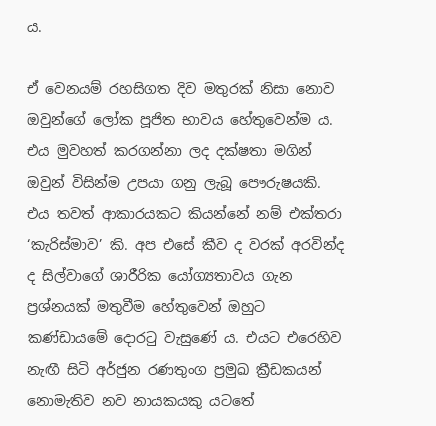ය.

ඒ වෙනයම් රහසිගත දිව මතුරක් නිසා නොව ඔවුන්ගේ ලෝක පූජිත භාවය හේතුවෙන්ම ය. එය මුවහත් කරගන්නා ලද දක්ෂතා මගින් ඔවුන් විසින්ම උපයා ගනු ලැබූ පෞරුෂයකි. එය තවත් ආකාරයකට කියන්නේ නම් එක්තරා ‘කැරිස්මාව’ කි. අප එසේ කීව ද වරක් අරවින්ද ද සිල්වාගේ ශාරීරික යෝග්‍යතාවය ගැන ප්‍රශ්නයක් මතුවීම හේතුවෙන් ඔහුට කණ්ඩායමේ දොරටු වැසුණේ ය. එයට එරෙහිව නැඟී සිටි අර්ජුන රණතුංග ප්‍රමුඛ ක්‍රීඩකයන් නොමැතිව නව නායකයකු යටතේ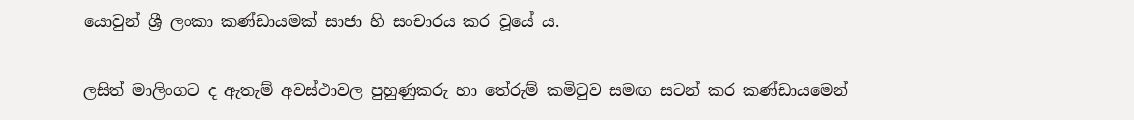යොවුන් ශ්‍රී ලංකා කණ්ඩායමක් සාජා හි සංචාරය කර වූයේ ය.

ලසිත් මාලිංගට ද ඇතැම් අවස්ථාවල පුහුණුකරු හා තේරුම් කමිටුව සමඟ සටන් කර කණ්ඩායමෙන්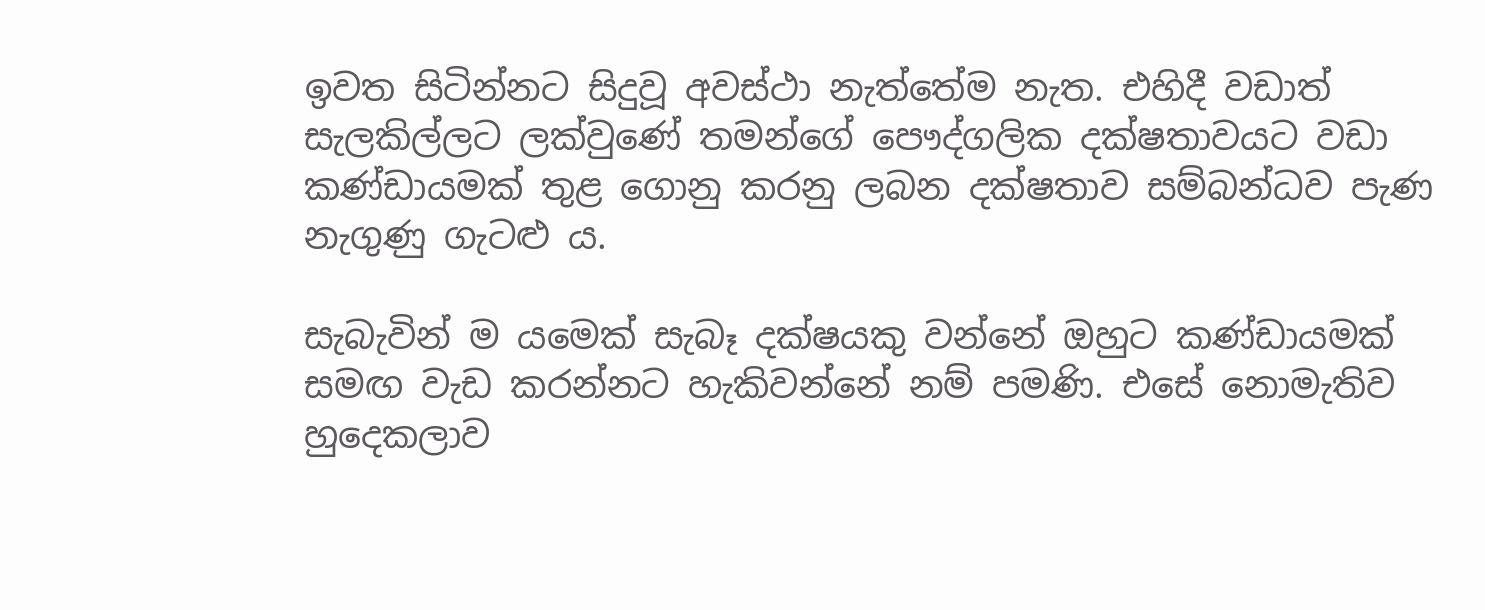ඉවත සිටින්නට සිදුවූ අවස්ථා නැත්තේම නැත. එහිදී වඩාත් සැලකිල්ලට ලක්වුණේ තමන්ගේ පෞද්ගලික දක්ෂතාවයට වඩා කණ්ඩායමක් තුළ ගොනු කරනු ලබන දක්ෂතාව සම්බන්ධව පැණ නැගුණු ගැටළු ය.

සැබැවින් ම යමෙක් සැබෑ දක්ෂයකු වන්නේ ඔහුට කණ්ඩායමක් සමඟ වැඩ කරන්නට හැකිවන්නේ නම් පමණි. එසේ නොමැතිව හුදෙකලාව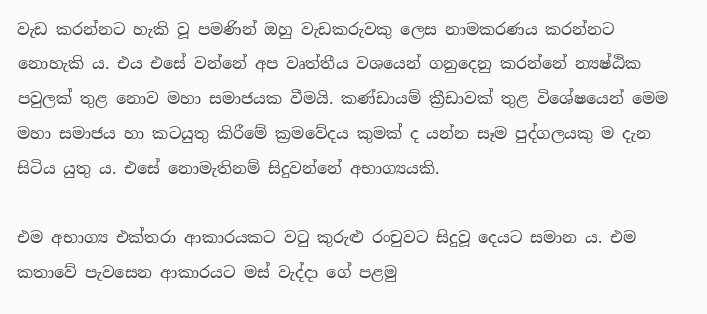වැඩ කරන්නට හැකි වූ පමණින් ඔහු වැඩකරුවකු ලෙස නාමකරණය කරන්නට නොහැකි ය. එය එසේ වන්නේ අප වෘත්තීය වශයෙන් ගනුදෙනු කරන්නේ න්‍යෂ්ඨික පවුලක් තුළ නොව මහා සමාජයක වීමයි. කණ්ඩායම් ක්‍රීඩාවක් තුළ විශේෂයෙන් මෙම මහා සමාජය හා කටයුතු කිරීමේ ක්‍රමවේදය කුමක් ද යන්න සෑම පුද්ගලයකු ම දැන සිටිය යුතු ය. එසේ නොමැතිනම් සිදුවන්නේ අභාග්‍යයකි.

එම අභාග්‍ය එක්තරා ආකාරයකට වටු කුරුළු රංචුවට සිදුවූ දෙයට සමාන ය. එම කතාවේ පැවසෙන ආකාරයට මස් වැද්දා ගේ පළමු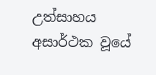උත්සාහය අසාර්ථක වූයේ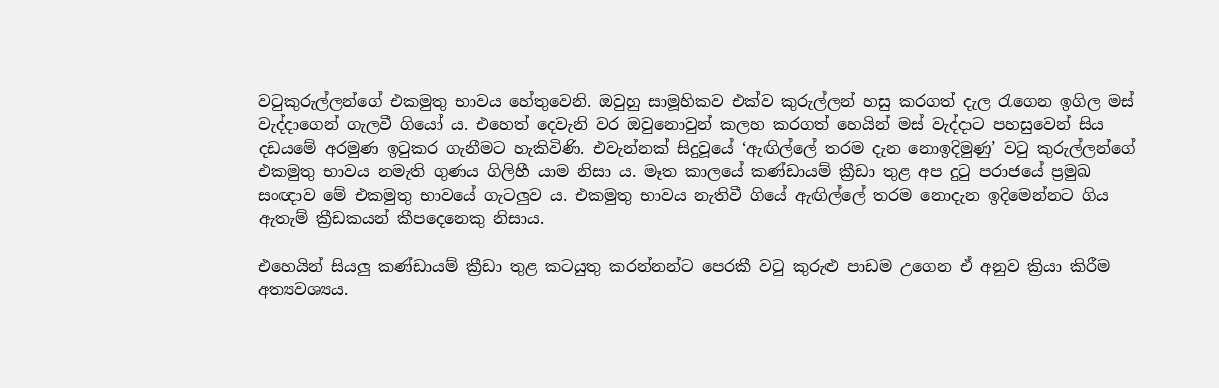වටුකුරුල්ලන්ගේ එකමුතු භාවය හේතුවෙනි. ඔවුහු සාමූහිකව එක්ව කුරුල්ලන් හසු කරගත් දැල රැගෙන ඉගිල මස් වැද්දාගෙන් ගැලවී ගියෝ ය. එහෙත් දෙවැනි වර ඔවුනොවුන් කලහ කරගත් හෙයින් මස් වැද්දාට පහසුවෙන් සිය දඩයමේ අරමුණ ඉටුකර ගැනීමට හැකිවිණි. එවැන්නක් සිදුවූයේ ‘ඇඟිල්ලේ තරම දැන නොඉදිමුණු’ වටු කුරුල්ලන්ගේ එකමුතු භාවය නමැති ගුණය ගිලිහී යාම නිසා ය. මෑත කාලයේ කණ්ඩායම් ක්‍රීඩා තුළ අප දුටු පරාජයේ ප්‍රමුඛ සංඥාව මේ එකමුතු භාවයේ ගැටලුව ය. එකමුතු භාවය නැතිවී ගියේ ඇඟිල්ලේ තරම නොදැන ඉදිමෙන්නට ගිය ඇතැම් ක්‍රීඩකයන් කීපදෙනෙකු නිසාය.

එහෙයින් සියලු කණ්ඩායම් ක්‍රීඩා තුළ කටයුතු කරන්නන්ට පෙරකී වටු කුරුළු පාඩම උගෙන ඒ අනුව ක්‍රියා කිරීම අත්‍යවශ්‍යය.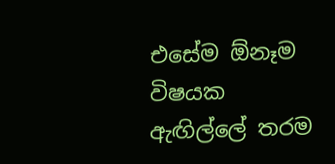එසේම ඕනෑම විෂයක ඇඟිල්ලේ තරම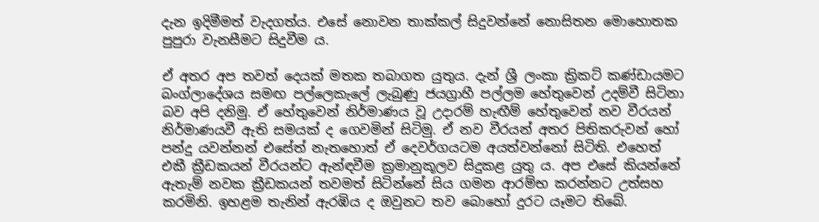දැන ඉදිමීමත් වැදගත්ය. එසේ නොවන තාක්කල් සිදුවන්නේ නොසිතන මොහොතක පුපුරා වැනසීමට සිදුවීම ය.

ඒ අතර අප තවත් දෙයක් මතක තබාගත යුතුය. දැන් ශ්‍රී ලංකා ක්‍රිකට් කණ්ඩායමට බංග්ලාදේශය සමඟ පල්ලෙකැලේ ලැබුණු ජයග්‍රාහී පල්ලම හේතුවෙන් උදම්වී සිටිනා බව අපි දනිමු. ඒ හේතුවෙන් නිර්මාණය වූ උදාරම් හැඟීම් හේතුවෙන් නව වීරයන් නිර්මාණයවී ඇති සමයක් ද ගෙවමින් සිටිමු. ඒ නව වීරයන් අතර පිතිකරුවන් හෝ පන්දු යවන්නන් එසේත් නැතහොත් ඒ දෙවර්ගයටම අයත්වන්නෝ සිටිති. එහෙත් එකී ක්‍රීඩකයන් වීරයන්ට ඇන්ඳවීම ක්‍රමානුකූලව සිදුකළ යුතු ය. අප එසේ කියන්නේ ඇතැම් නවක ක්‍රීඩකයන් තවමත් සිටින්නේ සිය ගමන ආරම්භ කරන්නට උත්සහ කරමිනි. ඉහළම තැනින් ඇරඹිය ද ඔවුනට තව බොහෝ දුරට යෑමට තිබේ.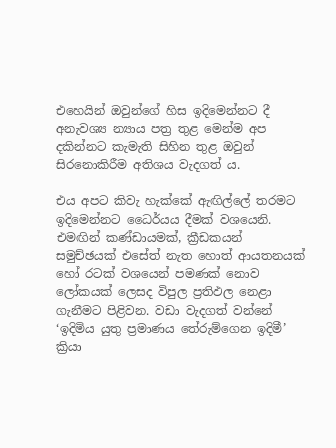එහෙයින් ඔවුන්ගේ හිස ඉදිමෙන්නට දී අනැවශ්‍ය න්‍යාය පත්‍ර තුළ මෙන්ම අප දකින්නට කැමැති සිහින තුළ ඔවුන් සිරනොකිරීම අතිශය වැදගත් ය.

එය අපට කිවැ හැක්කේ ඇඟිල්ලේ තරමට ඉදිමෙන්නට ධෛර්යය දීමක් වශයෙනි. එමඟින් කණ්ඩායමක්, ක්‍රීඩකයන් සමුච්ඡයක් එසේත් නැත හොත් ආයතනයක් හෝ රටක් වශයෙන් පමණක් නොව ලෝකයක් ලෙසද විපුල ප්‍රතිඵල නෙළා ගැනීමට පිළිවන. වඩා වැදගත් වන්නේ ‘ඉදිමිය යුතු ප්‍රමාණය තේරුම්ගෙන ඉදිමී’ ක්‍රියා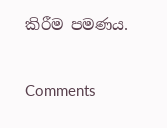කිරීම පමණය.



Comments